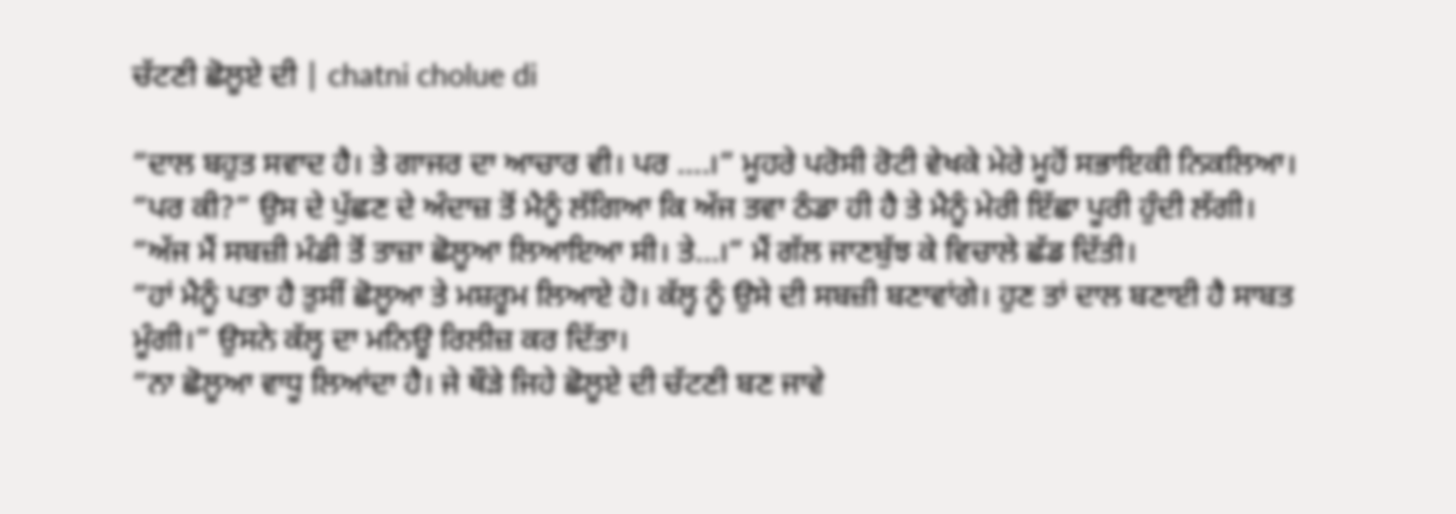ਚੱਟਣੀ ਛੋਲੂਏ ਦੀ | chatni cholue di

“ਦਾਲ ਬਹੁਤ ਸਵਾਦ ਹੈ। ਤੇ ਗਾਜਰ ਦਾ ਆਚਾਰ ਵੀ। ਪਰ ….।” ਮੂਹਰੇ ਪਰੋਸੀ ਰੋਟੀ ਵੇਖਕੇ ਮੇਰੇ ਮੂਹੋਂ ਸਭਾਇਕੀ ਨਿਕਲਿਆ।
“ਪਰ ਕੀ?” ਉਸ ਦੇ ਪੁੱਛਣ ਦੇ ਅੰਦਾਜ਼ ਤੋਂ ਮੈਨੂੰ ਲੱਗਿਆ ਕਿ ਅੱਜ ਤਵਾ ਠੰਡਾ ਹੀ ਹੈ ਤੇ ਮੈਨੂੰ ਮੇਰੀ ਇੱਛਾ ਪੂਰੀ ਹੁੰਦੀ ਲੱਗੀ।
“ਅੱਜ ਮੈਂ ਸਬਜ਼ੀ ਮੰਡੀ ਤੋਂ ਤਾਜ਼ਾ ਛੋਲੂਆ ਲਿਆਇਆ ਸੀ। ਤੇ…।” ਮੈਂ ਗੱਲ ਜਾਣਬੁੱਝ ਕੇ ਵਿਚਾਲੇ ਛੱਡ ਦਿੱਤੀ।
“ਹਾਂ ਮੈਨੂੰ ਪਤਾ ਹੈ ਤੁਸੀਂ ਛੋਲੂਆ ਤੇ ਮਸ਼ਰੂਮ ਲਿਆਏ ਹੋ। ਕੱਲ੍ਹ ਨੂੰ ਉਸੇ ਦੀ ਸਬਜ਼ੀ ਬਣਾਵਾਂਗੇ। ਹੁਣ ਤਾਂ ਦਾਲ ਬਣਾਈ ਹੈ ਸਾਬਤ ਮੂੰਗੀ।” ਉਸਨੇ ਕੱਲ੍ਹ ਦਾ ਮਨਿਊ ਰਿਲੀਜ਼ ਕਰ ਦਿੱਤਾ।
“ਨਾ ਛੋਲੂਆ ਵਾਧੂ ਲਿਆਂਦਾ ਹੈ। ਜੇ ਥੌੜੇ ਜਿਹੇ ਛੋਲੂਏ ਦੀ ਚੱਟਣੀ ਬਣ ਜਾਵੇ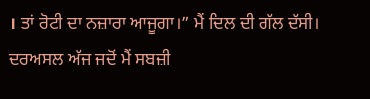। ਤਾਂ ਰੋਟੀ ਦਾ ਨਜ਼ਾਰਾ ਆਜੂਗਾ।” ਮੈਂ ਦਿਲ ਦੀ ਗੱਲ ਦੱਸੀ। ਦਰਅਸਲ ਅੱਜ ਜਦੋਂ ਮੈਂ ਸਬਜ਼ੀ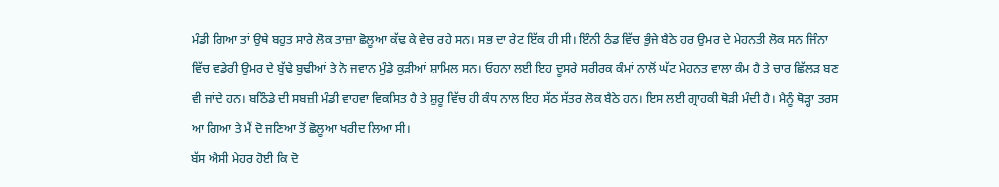ਮੰਡੀ ਗਿਆ ਤਾਂ ਉਥੇ ਬਹੁਤ ਸਾਰੇ ਲੋਕ ਤਾਜ਼ਾ ਛੋਲੂਆ ਕੱਢ ਕੇ ਵੇਚ ਰਹੇ ਸਨ। ਸਭ ਦਾ ਰੇਟ ਇੱਕ ਹੀ ਸੀ। ਇੰਨੀ ਠੰਡ ਵਿੱਚ ਭੁੰਜੇ ਬੈਠੇ ਹਰ ਉਮਰ ਦੇ ਮੇਹਨਤੀ ਲੋਕ ਸਨ ਜਿੰਨਾ ਵਿੱਚ ਵਡੇਰੀ ਉਮਰ ਦੇ ਬੁੱਢੇ ਬੁਢੀਆਂ ਤੇ ਨੋ ਜਵਾਨ ਮੁੰਡੇ ਕੁੜੀਆਂ ਸ਼ਾਮਿਲ ਸਨ। ਓਹਨਾ ਲਈ ਇਹ ਦੂਸਰੇ ਸਰੀਰਕ ਕੰਮਾਂ ਨਾਲੋਂ ਘੱਟ ਮੇਹਨਤ ਵਾਲਾ ਕੰਮ ਹੈ ਤੇ ਚਾਰ ਛਿੱਲੜ ਬਣ ਵੀ ਜਾਂਦੇ ਹਨ। ਬਠਿੰਡੇ ਦੀ ਸਬਜ਼ੀ ਮੰਡੀ ਵਾਹਵਾ ਵਿਕਸਿਤ ਹੈ ਤੇ ਸ਼ੁਰੂ ਵਿੱਚ ਹੀ ਕੰਧ ਨਾਲ ਇਹ ਸੱਠ ਸੱਤਰ ਲੋਕ ਬੈਠੇ ਹਨ। ਇਸ ਲਈ ਗ੍ਰਾਹਕੀ ਥੋੜੀ ਮੰਦੀ ਹੈ। ਮੈਨੂੰ ਥੋੜ੍ਹਾ ਤਰਸ ਆ ਗਿਆ ਤੇ ਮੈਂ ਦੋ ਜਣਿਆ ਤੋਂ ਛੋਲੂਆ ਖਰੀਦ ਲਿਆ ਸੀ।
ਬੱਸ ਐਸੀ ਮੇਹਰ ਹੋਈ ਕਿ ਦੋ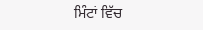ਮਿੰਟਾਂ ਵਿੱਚ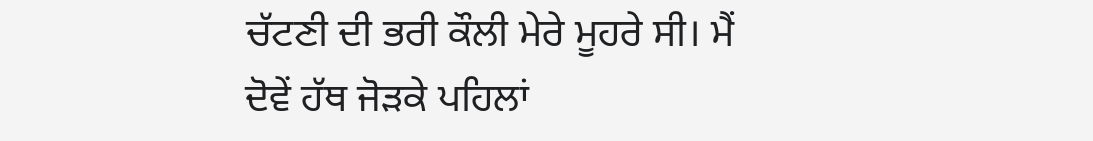ਚੱਟਣੀ ਦੀ ਭਰੀ ਕੌਲੀ ਮੇਰੇ ਮੂਹਰੇ ਸੀ। ਮੈਂ ਦੋਵੇਂ ਹੱਥ ਜੋੜਕੇ ਪਹਿਲਾਂ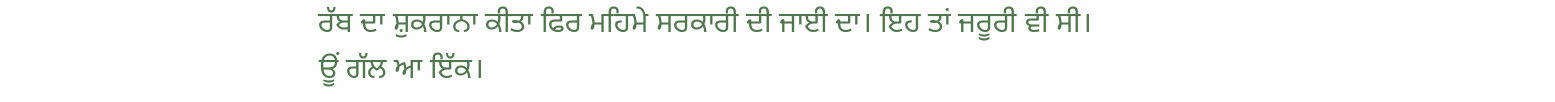ਰੱਬ ਦਾ ਸ਼ੁਕਰਾਨਾ ਕੀਤਾ ਫਿਰ ਮਹਿਮੇ ਸਰਕਾਰੀ ਦੀ ਜਾਈ ਦਾ। ਇਹ ਤਾਂ ਜਰੂਰੀ ਵੀ ਸੀ।
ਊਂ ਗੱਲ ਆ ਇੱਕ।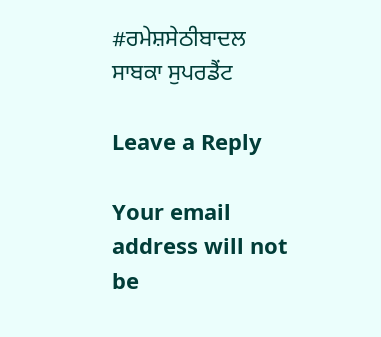#ਰਮੇਸ਼ਸੇਠੀਬਾਦਲ
ਸਾਬਕਾ ਸੁਪਰਡੈਂਟ

Leave a Reply

Your email address will not be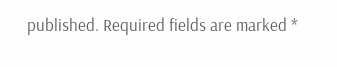published. Required fields are marked *